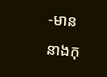-មាននាងកុ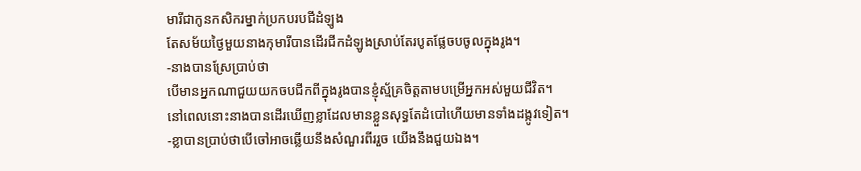មារីជាកូនកសិករម្នាក់ប្រកបរបជីដំឡូង
តែសម័យថ្ងៃមួយនាងកុមារីបានដើរជីកដំឡូងស្រាប់តែរបូតផ្លែចបចូលក្នុងរូង។
-នាងបានស្រែប្រាប់ថា
បើមានអ្នកណាជួយយកចបជីកពីក្នុងរូងបានខ្ញុំស្ម័គ្រចិត្តតាមបម្រើអ្នកអស់មួយជីវិត។
នៅពេលនោះនាងបានដើរឃើញខ្លាដែលមានខ្លួនសុទ្ធតែដំបៅហើយមានទាំងដង្កូវទៀត។
-ខ្លាបានប្រាប់ថាបើចៅអាចឆ្លើយនឹងសំណួរពីររួច យើងនឹងជួយឯង។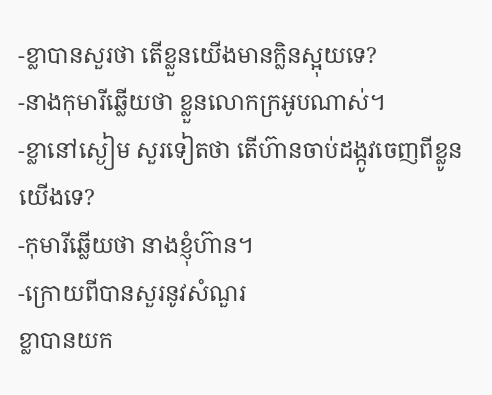-ខ្លាបានសួរថា តើខ្លួនយើងមានក្លិនស្អុយទេ?
-នាងកុមារីឆ្លើយថា ខ្លួនលោកក្រអូបណាស់។
-ខ្លានៅស្ងៀម សួរទៀតថា តើហ៊ានចាប់ដង្កូវចេញពីខ្លូនយើងទេ?
-កុមារីឆ្លើយថា នាងខ្ញុំហ៊ាន។
-ក្រោយពីបានសួរនូវសំណួរ
ខ្លាបានយក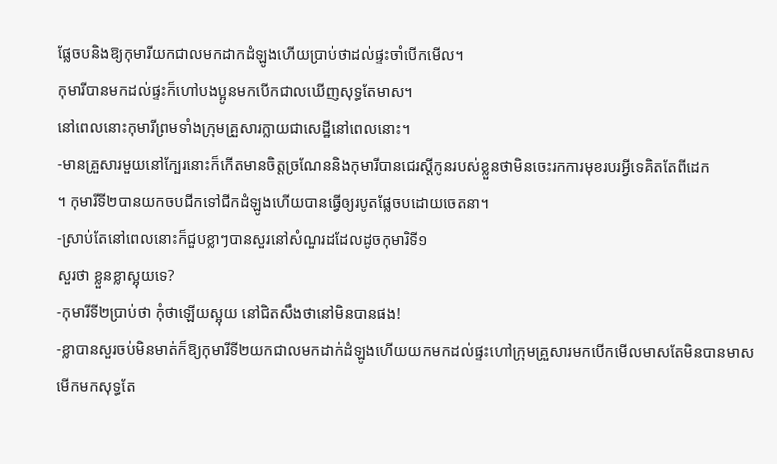ផ្លែចបនិងឱ្យកុមារីយកជាលមកដាកដំឡូងហើយប្រាប់ថាដល់ផ្ទះចាំបើកមើល។
កុមារីបានមកដល់ផ្ទះក៏ហៅបងប្អូនមកបើកជាលឃើញសុទ្ធតែមាស។
នៅពេលនោះកុមារីព្រមទាំងក្រុមគ្រួសារក្លាយជាសេដ្ឋីនៅពេលនោះ។
-មានគ្រួសារមួយនៅក្បែរនោះក៏កើតមានចិត្តច្រណែននិងកុមារីបានជេរស្តីកូនរបស់ខ្លួនថាមិនចេះរកការមុខរបរអ្វីទេគិតតែពីដេក
។ កុមារីទី២បានយកចបជីកទៅជីកដំឡូងហើយបានធ្វើឲ្យរបូតផ្លែចបដោយចេតនា។
-ស្រាប់តែនៅពេលនោះក៏ជួបខ្លាៗបានសួរនៅសំណួរដដែលដូចកុមារិទី១
សួរថា ខ្លួនខ្លាស្អុយទេ?
-កុមារីទី២ប្រាប់ថា កុំថាឡើយស្អុយ នៅជិតសឹងថានៅមិនបានផង!
-ខ្លាបានសួរចប់មិនមាត់ក៏ឱ្យកុមារីទី២យកជាលមកដាក់ដំឡូងហើយយកមកដល់ផ្ទះហៅក្រុមគ្រួសារមកបើកមើលមាសតែមិនបានមាស
មើកមកសុទ្ធតែ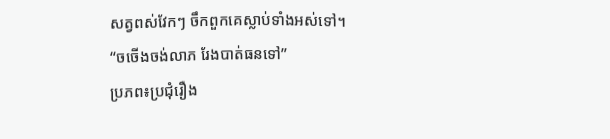សត្វពស់វែកៗ ចឹកពួកគេស្លាប់ទាំងអស់ទៅ។
“ចចើងចង់លាភ រែងបាត់ធនទៅ”
ប្រភព៖ប្រជុំរឿង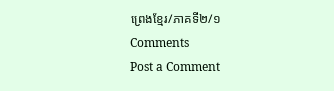ព្រេងខ្មែរ/ភាគទី២/១
Comments
Post a Comment